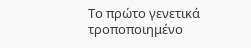Το πρώτο γενετικά τροποποιημένο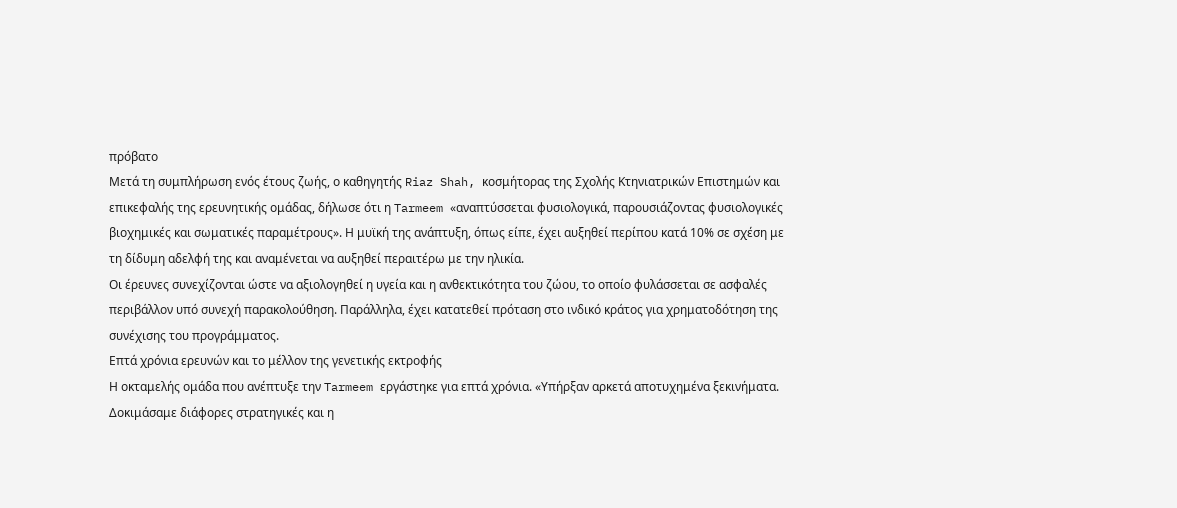πρόβατο
Μετά τη συμπλήρωση ενός έτους ζωής, ο καθηγητής Riaz Shah, κοσμήτορας της Σχολής Κτηνιατρικών Επιστημών και επικεφαλής της ερευνητικής ομάδας, δήλωσε ότι η Tarmeem «αναπτύσσεται φυσιολογικά, παρουσιάζοντας φυσιολογικές βιοχημικές και σωματικές παραμέτρους». Η μυϊκή της ανάπτυξη, όπως είπε, έχει αυξηθεί περίπου κατά 10% σε σχέση με τη δίδυμη αδελφή της και αναμένεται να αυξηθεί περαιτέρω με την ηλικία.
Οι έρευνες συνεχίζονται ώστε να αξιολογηθεί η υγεία και η ανθεκτικότητα του ζώου, το οποίο φυλάσσεται σε ασφαλές περιβάλλον υπό συνεχή παρακολούθηση. Παράλληλα, έχει κατατεθεί πρόταση στο ινδικό κράτος για χρηματοδότηση της συνέχισης του προγράμματος.
Επτά χρόνια ερευνών και το μέλλον της γενετικής εκτροφής
Η οκταμελής ομάδα που ανέπτυξε την Tarmeem εργάστηκε για επτά χρόνια. «Υπήρξαν αρκετά αποτυχημένα ξεκινήματα. Δοκιμάσαμε διάφορες στρατηγικές και η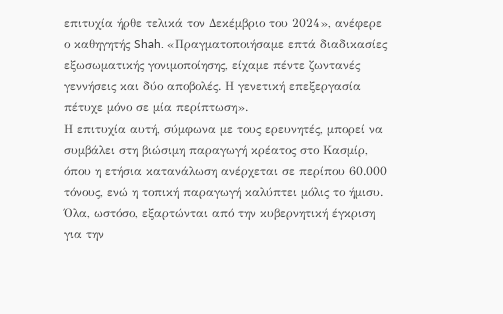επιτυχία ήρθε τελικά τον Δεκέμβριο του 2024», ανέφερε ο καθηγητής Shah. «Πραγματοποιήσαμε επτά διαδικασίες εξωσωματικής γονιμοποίησης, είχαμε πέντε ζωντανές γεννήσεις και δύο αποβολές. Η γενετική επεξεργασία πέτυχε μόνο σε μία περίπτωση».
Η επιτυχία αυτή, σύμφωνα με τους ερευνητές, μπορεί να συμβάλει στη βιώσιμη παραγωγή κρέατος στο Κασμίρ, όπου η ετήσια κατανάλωση ανέρχεται σε περίπου 60.000 τόνους, ενώ η τοπική παραγωγή καλύπτει μόλις το ήμισυ. Όλα, ωστόσο, εξαρτώνται από την κυβερνητική έγκριση για την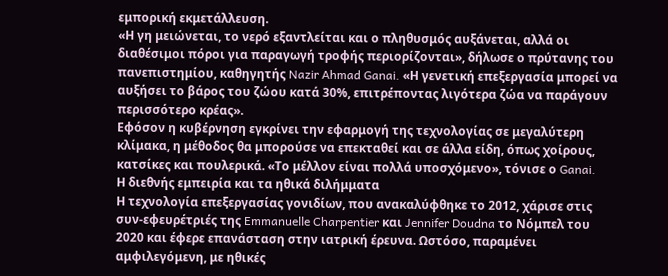εμπορική εκμετάλλευση.
«Η γη μειώνεται, το νερό εξαντλείται και ο πληθυσμός αυξάνεται, αλλά οι διαθέσιμοι πόροι για παραγωγή τροφής περιορίζονται», δήλωσε ο πρύτανης του πανεπιστημίου, καθηγητής Nazir Ahmad Ganai. «Η γενετική επεξεργασία μπορεί να αυξήσει το βάρος του ζώου κατά 30%, επιτρέποντας λιγότερα ζώα να παράγουν περισσότερο κρέας».
Εφόσον η κυβέρνηση εγκρίνει την εφαρμογή της τεχνολογίας σε μεγαλύτερη κλίμακα, η μέθοδος θα μπορούσε να επεκταθεί και σε άλλα είδη, όπως χοίρους, κατσίκες και πουλερικά. «Το μέλλον είναι πολλά υποσχόμενο», τόνισε ο Ganai.
Η διεθνής εμπειρία και τα ηθικά διλήμματα
Η τεχνολογία επεξεργασίας γονιδίων, που ανακαλύφθηκε το 2012, χάρισε στις συν-εφευρέτριές της Emmanuelle Charpentier και Jennifer Doudna το Νόμπελ του 2020 και έφερε επανάσταση στην ιατρική έρευνα. Ωστόσο, παραμένει αμφιλεγόμενη, με ηθικές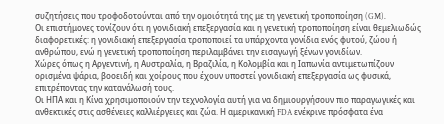συζητήσεις που τροφοδοτούνται από την ομοιότητά της με τη γενετική τροποποίηση (GM).
Οι επιστήμονες τονίζουν ότι η γονιδιακή επεξεργασία και η γενετική τροποποίηση είναι θεμελιωδώς διαφορετικές: η γονιδιακή επεξεργασία τροποποιεί τα υπάρχοντα γονίδια ενός φυτού, ζώου ή ανθρώπου, ενώ η γενετική τροποποίηση περιλαμβάνει την εισαγωγή ξένων γονιδίων.
Χώρες όπως η Αργεντινή, η Αυστραλία, η Βραζιλία, η Κολομβία και η Ιαπωνία αντιμετωπίζουν ορισμένα ψάρια, βοοειδή και χοίρους που έχουν υποστεί γονιδιακή επεξεργασία ως φυσικά, επιτρέποντας την κατανάλωσή τους.
Οι ΗΠΑ και η Κίνα χρησιμοποιούν την τεχνολογία αυτή για να δημιουργήσουν πιο παραγωγικές και ανθεκτικές στις ασθένειες καλλιέργειες και ζώα. Η αμερικανική FDA ενέκρινε πρόσφατα ένα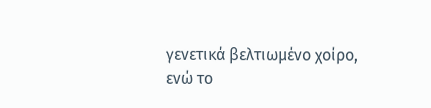γενετικά βελτιωμένο χοίρο, ενώ το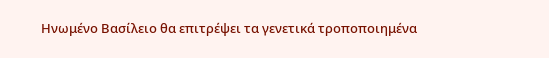Ηνωμένο Βασίλειο θα επιτρέψει τα γενετικά τροποποιημένα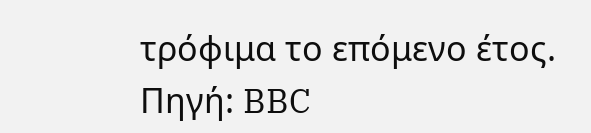τρόφιμα το επόμενο έτος.
Πηγή: BBC